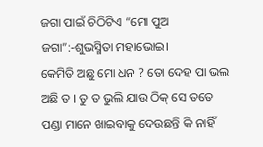ଜଗା ପାଇଁ ଚିଠିଟିଏ “ମୋ ପୁଅ ଜଗା”:-ଶୁଭସ୍ମିତା ମହାଭୋଇ।
କେମିତି ଅଛୁ ମୋ ଧନ ? ତୋ ଦେହ ପା ଭଲ ଅଛି ତ । ତୁ ତ ଭୁଲି ଯାଉ ଠିକ୍ ସେ ତତେ ପଣ୍ଡା ମାନେ ଖାଇବାକୁ ଦେଉଛନ୍ତି କି ନାହିଁ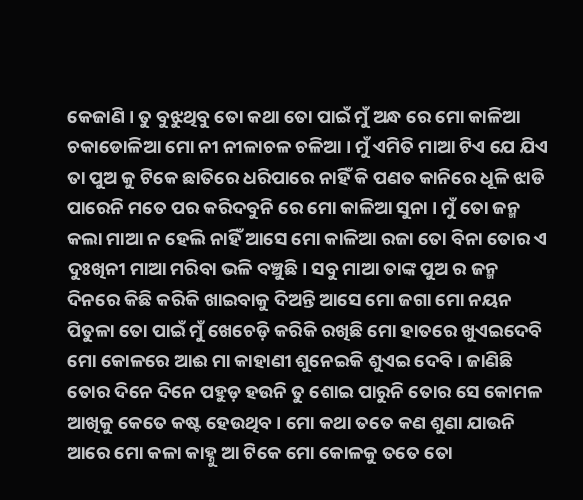କେଜାଣି । ତୁ ବୁଝୁଥିବୁ ତୋ କଥା ତୋ ପାଇଁ ମୁଁ ଅନ୍ଧ ରେ ମୋ କାଳିଆ ଚକାଡୋଳିଆ ମୋ ନୀ ନୀଳାଚଳ ଚଳିଆ । ମୁଁ ଏମିତି ମାଆ ଟିଏ ଯେ ଯିଏ ତା ପୁଅ କୁ ଟିକେ ଛାତିରେ ଧରିପାରେ ନାହିଁ କି ପଣତ କାନିରେ ଧୂଳି ଝାଡି ପାରେନି ମତେ ପର କରିଦବୁନି ରେ ମୋ କାଳିଆ ସୁନା । ମୁଁ ତୋ ଜନ୍ମ କଲା ମାଆ ନ ହେଲି ନାହିଁ ଆସେ ମୋ କାଳିଆ ରଜା ତୋ ବିନା ତୋର ଏ ଦୁଃଖିନୀ ମାଆ ମରିବା ଭଳି ବଞ୍ଚୁଛି। ସବୁ ମାଆ ତାଙ୍କ ପୁଅ ର ଜନ୍ମ ଦିନରେ କିଛି କରିକି ଖାଇବାକୁ ଦିଅନ୍ତି ଆସେ ମୋ ଜଗା ମୋ ନୟନ ପିତୁଳା ତୋ ପାଇଁ ମୁଁ ଖେଚେଡ଼ି କରିକି ରଖିଛି ମୋ ହାତରେ ଖୁଏଇଦେବି ମୋ କୋଳରେ ଆଈ ମା କାହାଣୀ ଶୁନେଇକି ଶୁଏଇ ଦେବି। ଜାଣିଛି ତୋର ଦିନେ ଦିନେ ପହୁଡ଼ ହଉନି ତୁ ଶୋଇ ପାରୁନି ତୋର ସେ କୋମଳ ଆଖିକୁ କେତେ କଷ୍ଟ ହେଉଥିବ । ମୋ କଥା ତତେ କଣ ଶୁଣା ଯାଉନି ଆରେ ମୋ କଳା କାହ୍ନୁ ଆ ଟିକେ ମୋ କୋଳକୁ ତତେ ତୋ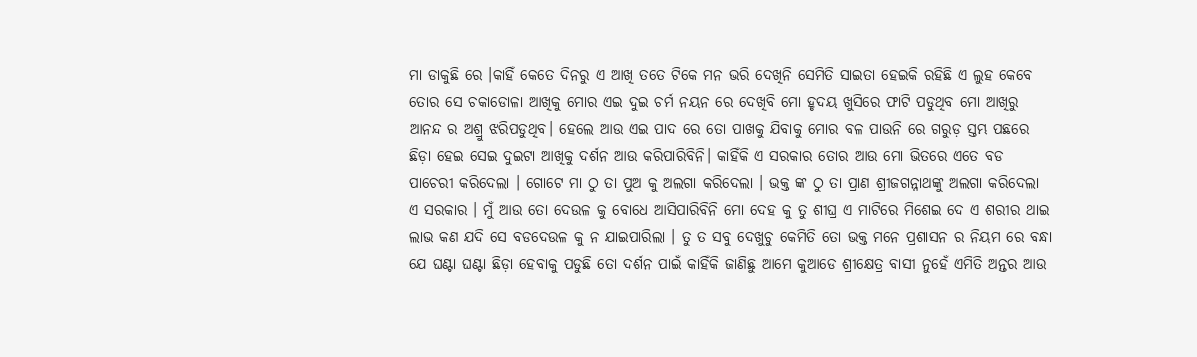ମା ଡାକୁଛି ରେ ।କାହିଁ କେତେ ଦିନରୁ ଏ ଆଖି ତତେ ଟିକେ ମନ ଭରି ଦେଖିନି ସେମିତି ସାଇତା ହେଇକି ରହିଛି ଏ ଲୁହ କେବେ ତୋର ସେ ଚକାଡୋଳା ଆଖିକୁ ମୋର ଏଇ ଦୁଇ ଚର୍ମ ନୟନ ରେ ଦେଖିବି ମୋ ହୃଦୟ ଖୁସିରେ ଫାଟି ପଡୁଥିବ ମୋ ଆଖିରୁ ଆନନ୍ଦ ର ଅଶ୍ରୁ ଝରିପଡୁଥିବ। ହେଲେ ଆଉ ଏଇ ପାଦ ରେ ତୋ ପାଖକୁ ଯିବାକୁ ମୋର ବଳ ପାଉନି ରେ ଗରୁଡ଼ ସ୍ତମ୍ଭ ପଛରେ ଛିଡ଼ା ହେଇ ସେଇ ଦୁଇଟା ଆଖିକୁ ଦର୍ଶନ ଆଉ କରିପାରିବିନି। କାହିଁକି ଏ ସରକାର ତୋର ଆଉ ମୋ ଭିତରେ ଏତେ ବଡ ପାଚେରୀ କରିଦେଲା । ଗୋଟେ ମା ଠୁ ତା ପୁଅ କୁ ଅଲଗା କରିଦେଲା । ଭକ୍ତ ଙ୍କ ଠୁ ତା ପ୍ରାଣ ଶ୍ରୀଜଗନ୍ନାଥଙ୍କୁ ଅଲଗା କରିଦେଲା ଏ ସରକାର । ମୁଁ ଆଉ ତୋ ଦେଉଳ କୁ ବୋଧେ ଆସିପାରିବିନି ମୋ ଦେହ କୁ ତୁ ଶୀଘ୍ର ଏ ମାଟିରେ ମିଶେଇ ଦେ ଏ ଶରୀର ଥାଇ ଲାଭ କଣ ଯଦି ସେ ବଡଦେଉଳ କୁ ନ ଯାଇପାରିଲା । ତୁ ତ ସବୁ ଦେଖୁଚୁ କେମିତି ତୋ ଭକ୍ତ ମନେ ପ୍ରଶାସନ ର ନିୟମ ରେ ବନ୍ଧା ଯେ ଘଣ୍ଟା ଘଣ୍ଟା ଛିଡ଼ା ହେବାକୁ ପଡୁଛି ତୋ ଦର୍ଶନ ପାଇଁ କାହିଁକି ଜାଣିଛୁ ଆମେ କୁଆଡେ ଶ୍ରୀକ୍ଷେତ୍ର ବାସୀ ନୁହେଁ ଏମିତି ଅନ୍ତର ଆଉ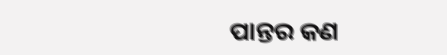ପାନ୍ତର କଣ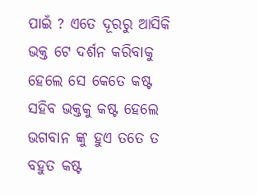ପାଇଁ ? ଏତେ ଦୂରରୁ ଆସିକି ଭକ୍ତ ଟେ ଦର୍ଶନ କରିବାକୁ ହେଲେ ସେ କେତେ କଷ୍ଟ ସହିବ ଭକ୍ତକୁ କଷ୍ଟ ହେଲେ ଭଗବାନ ଙ୍କୁ ହୁଏ ତତେ ତ ବହୁତ କଷ୍ଟ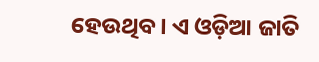ହେଉଥିବ। ଏ ଓଡ଼ିଆ ଜାତି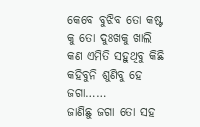କେବେ ବୁଝିବ ତୋ କଷ୍ଟ କୁ ତୋ ଦୁଃଖକୁ ଖାଲି କଣ ଏମିତି ସହୁଥିବୁ କିଛି କହିବୁନି ଶୁଣିବୁ ହେ ଜଗା……
ଜାଣିଛୁ ଜଗା ତୋ ସହ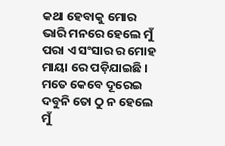କଥା ହେବାକୁ ମୋର ଭାରି ମନରେ ହେଲେ ମୁଁ ପରା ଏ ସଂସାର ର ମୋହ ମାୟା ରେ ପଡ଼ିଯାଇଛି । ମତେ କେବେ ଦୂରେଇ ଦବୁନି ତୋ ଠୁ ନ ହେଲେ ମୁଁ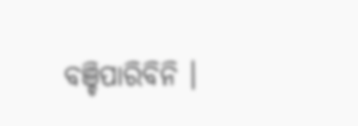ବଞ୍ଚିପାରିବିନି ।